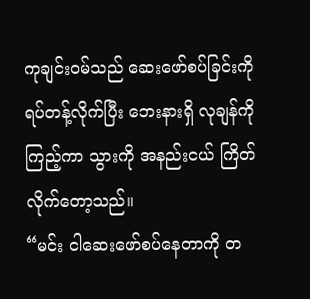ကုချင်း၀မ်သည် ဆေးဖော်စပ်ခြင်းကို ရပ်တန့်လိုက်ပြီး ဘေးနားရှိ လုချန်ကို ကြည့်ကာ သွားကို အနည်းငယ် ကြိတ်လိုက်တော့သည်။
“မင်း ငါဆေးဖော်စပ်နေတာကို တ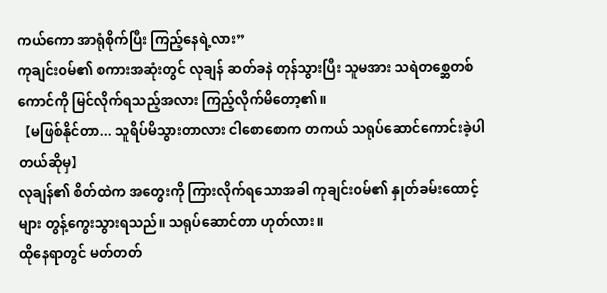ကယ်ကော အာရုံစိုက်ပြီး ကြည့်နေရဲ့လား”
ကုချင်း၀မ်၏ စကားအဆုံးတွင် လုချန် ဆတ်ခနဲ တုန်သွားပြီး သူမအား သရဲတစ္ဆေတစ်ကောင်ကို မြင်လိုက်ရသည့်အလား ကြည့်လိုက်မိတော့၏။
【မဖြစ်နိုင်တာ... သူရိပ်မိသွားတာလား ငါစောစောက တကယ် သရုပ်ဆောင်ကောင်းခဲ့ပါတယ်ဆိုမှ】
လုချန်၏ စိတ်ထဲက အတွေးကို ကြားလိုက်ရသောအခါ ကုချင်း၀မ်၏ နှုတ်ခမ်းထောင့်များ တွန့်ကွေးသွားရသည်။ သရုပ်ဆောင်တာ ဟုတ်လား။
ထိုနေရာတွင် မတ်တတ်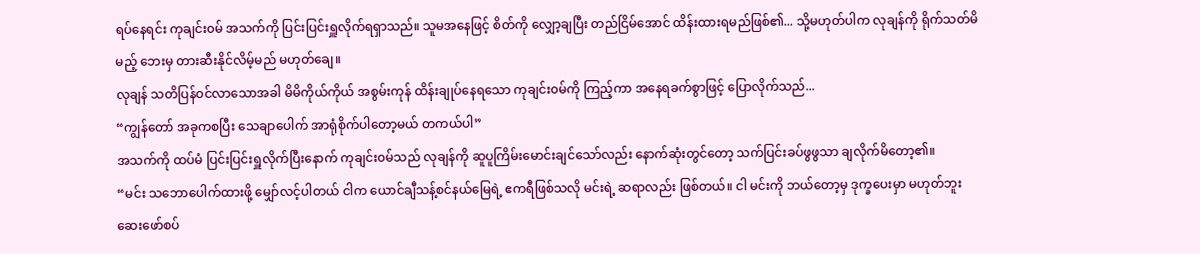ရပ်နေရင်း ကုချင်း၀မ် အသက်ကို ပြင်းပြင်းရှူလိုက်ရရှာသည်။ သူမအနေဖြင့် စိတ်ကို လျှော့ချပြီး တည်ငြိမ်အောင် ထိန်းထားရမည်ဖြစ်၏... သို့မဟုတ်ပါက လုချန်ကို ရိုက်သတ်မိမည့် ဘေးမှ တားဆီးနိုင်လိမ့်မည် မဟုတ်ချေ။
လုချန် သတိပြန်ဝင်လာသောအခါ မိမိကိုယ်ကိုယ် အစွမ်းကုန် ထိန်းချုပ်နေရသော ကုချင်း၀မ်ကို ကြည့်ကာ အနေရခက်စွာဖြင့် ပြောလိုက်သည်...
“ကျွန်တော် အခုကစပြီး သေချာပေါက် အာရုံစိုက်ပါတော့မယ် တကယ်ပါ”
အသက်ကို ထပ်မံ ပြင်းပြင်းရှူလိုက်ပြီးနောက် ကုချင်း၀မ်သည် လုချန်ကို ဆူပူကြိမ်းမောင်းချင်သော်လည်း နောက်ဆုံးတွင်တော့ သက်ပြင်းခပ်ဖွဖွသာ ချလိုက်မိတော့၏။
“မင်း သဘောပေါက်ထားဖို့ မျှော်လင့်ပါတယ် ငါက ယောင်ချီသန့်စင်နယ်မြေရဲ့ ဧကရီဖြစ်သလို မင်းရဲ့ ဆရာလည်း ဖြစ်တယ်။ ငါ မင်းကို ဘယ်တော့မှ ဒုက္ခပေးမှာ မဟုတ်ဘူး ဆေးဖော်စပ်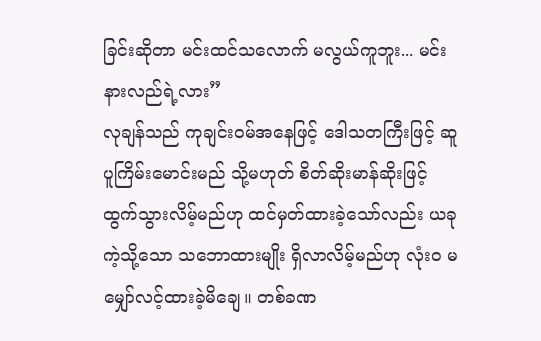ခြင်းဆိုတာ မင်းထင်သလောက် မလွယ်ကူဘူး... မင်းနားလည်ရဲ့လား”
လုချန်သည် ကုချင်း၀မ်အနေဖြင့် ဒေါသတကြီးဖြင့် ဆူပူကြိမ်းမောင်းမည် သို့မဟုတ် စိတ်ဆိုးမာန်ဆိုးဖြင့် ထွက်သွားလိမ့်မည်ဟု ထင်မှတ်ထားခဲ့သော်လည်း ယခုကဲ့သို့သော သဘောထားမျိုး ရှိလာလိမ့်မည်ဟု လုံးဝ မမျှော်လင့်ထားခဲ့မိချေ။ တစ်ခဏ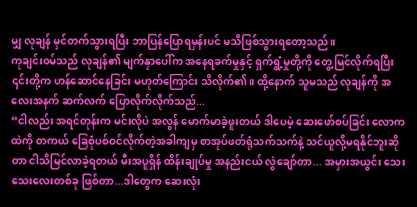မျှ လုချန် မှင်တက်သွားရပြီး ဘာပြန်ပြောရမှန်းပင် မသိဖြစ်သွားရတော့သည်။
ကုချင်း၀မ်သည် လုချန်၏ မျက်နှာပေါ်က အနေရခက်မှုနှင့် ရှက်ရွံ့မှုတို့ကို တွေ့မြင်လိုက်ရပြီး ၎င်းတို့က ဟန်ဆောင်နေခြင်း မဟုတ်ကြောင်း သိလိုက်၏။ ထို့နောက် သူမသည် လုချန်ကို အလေးအနက် ဆက်လက် ပြောလိုက်လိုက်သည်...
“ငါလည်း အရင်တုန်းက မင်းလိုပဲ အလွန် မောက်မာခဲ့ဖူးတယ် ဒါပေမဲ့ ဆေးဖော်စပ်ခြင်း လောကထဲကို တကယ် ခြေစုံပစ်ဝင်လိုက်တဲ့အခါကျမှ စာအုပ်ဖတ်ရုံသက်သက်နဲ့ သင်ယူလို့မရနိုင်ဘူးဆိုတာ ငါသိမြင်လာခဲ့ရတယ် မီးအပူရှိန် ထိန်းချုပ်မှု အနည်းငယ် လွဲချော်တာ... အမှားအယွင်း သေးသေးလေးတစ်ခု ဖြစ်တာ...ဒါတွေက ဆေးလုံး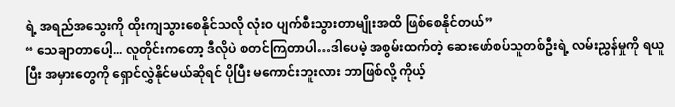ရဲ့ အရည်အသွေးကို ထိုးကျသွားစေနိုင်သလို လုံးဝ ပျက်စီးသွားတာမျိုးအထိ ဖြစ်စေနိုင်တယ်”
“ သေချာတာပေါ့... လူတိုင်းကတော့ ဒီလိုပဲ စတင်ကြတာပါ…ဒါပေမဲ့ အစွမ်းထက်တဲ့ ဆေးဖော်စပ်သူတစ်ဦးရဲ့ လမ်းညွှန်မှုကို ရယူပြီး အမှားတွေကို ရှောင်လွှဲနိုင်မယ်ဆိုရင် ပိုပြီး မကောင်းဘူးလား ဘာဖြစ်လို့ ကိုယ့်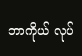ဘာကိုယ် လုပ်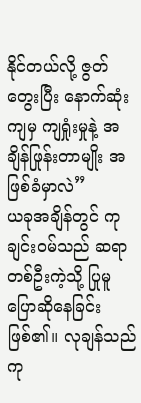နိုင်တယ်လို့ ဇွတ်တွေးပြီး နောက်ဆုံးကျမှ ကျရှုံးမှုနဲ့ အချိန်ဖြုန်းတာမျိုး အဖြစ်ခံမှာလဲ”
ယခုအချိန်တွင် ကုချင်း၀မ်သည် ဆရာတစ်ဦးကဲ့သို့ ပြုမူပြောဆိုနေခြင်း ဖြစ်၏။ လုချန်သည် ကု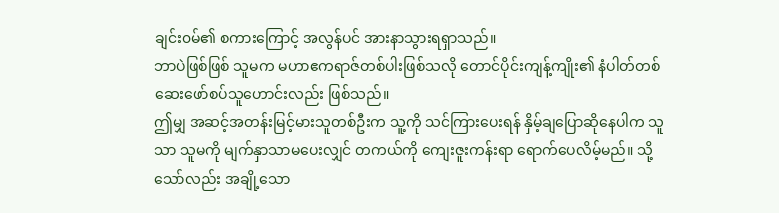ချင်း၀မ်၏ စကားကြောင့် အလွန်ပင် အားနာသွားရရှာသည်။
ဘာပဲဖြစ်ဖြစ် သူမက မဟာဧကရာဇ်တစ်ပါးဖြစ်သလို တောင်ပိုင်းကျန့်ကျိုး၏ နံပါတ်တစ် ဆေးဖော်စပ်သူဟောင်းလည်း ဖြစ်သည်။
ဤမျှ အဆင့်အတန်းမြင့်မားသူတစ်ဦးက သူ့ကို သင်ကြားပေးရန် နှိမ့်ချပြောဆိုနေပါက သူသာ သူမကို မျက်နှာသာမပေးလျှင် တကယ်ကို ကျေးဇူးကန်းရာ ရောက်ပေလိမ့်မည်။ သို့သော်လည်း အချို့သော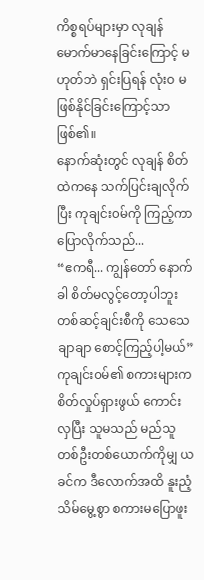ကိစ္စရပ်များမှာ လုချန် မောက်မာနေခြင်းကြောင့် မဟုတ်ဘဲ ရှင်းပြရန် လုံးဝ မဖြစ်နိုင်ခြင်းကြောင့်သာ ဖြစ်၏။
နောက်ဆုံးတွင် လုချန် စိတ်ထဲကနေ သက်ပြင်းချလိုက်ပြီး ကုချင်း၀မ်ကို ကြည့်ကာ ပြောလိုက်သည်...
“ဧကရီ... ကျွန်တော် နောက်ခါ စိတ်မလွင့်တော့ပါဘူး တစ်ဆင့်ချင်းစီကို သေသေချာချာ စောင့်ကြည့်ပါ့မယ်”
ကုချင်း၀မ်၏ စကားများက စိတ်လှုပ်ရှားဖွယ် ကောင်းလှပြီး သူမသည် မည်သူတစ်ဦးတစ်ယောက်ကိုမျှ ယခင်က ဒီလောက်အထိ နူးညံ့သိမ်မွေ့စွာ စကားမပြောဖူး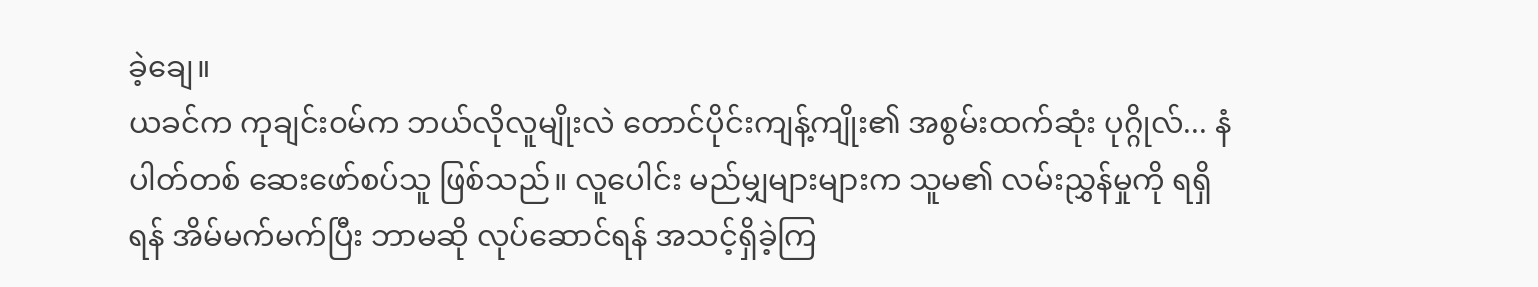ခဲ့ချေ။
ယခင်က ကုချင်း၀မ်က ဘယ်လိုလူမျိုးလဲ တောင်ပိုင်းကျန့်ကျိုး၏ အစွမ်းထက်ဆုံး ပုဂ္ဂိုလ်... နံပါတ်တစ် ဆေးဖော်စပ်သူ ဖြစ်သည်။ လူပေါင်း မည်မျှများများက သူမ၏ လမ်းညွှန်မှုကို ရရှိရန် အိမ်မက်မက်ပြီး ဘာမဆို လုပ်ဆောင်ရန် အသင့်ရှိခဲ့ကြ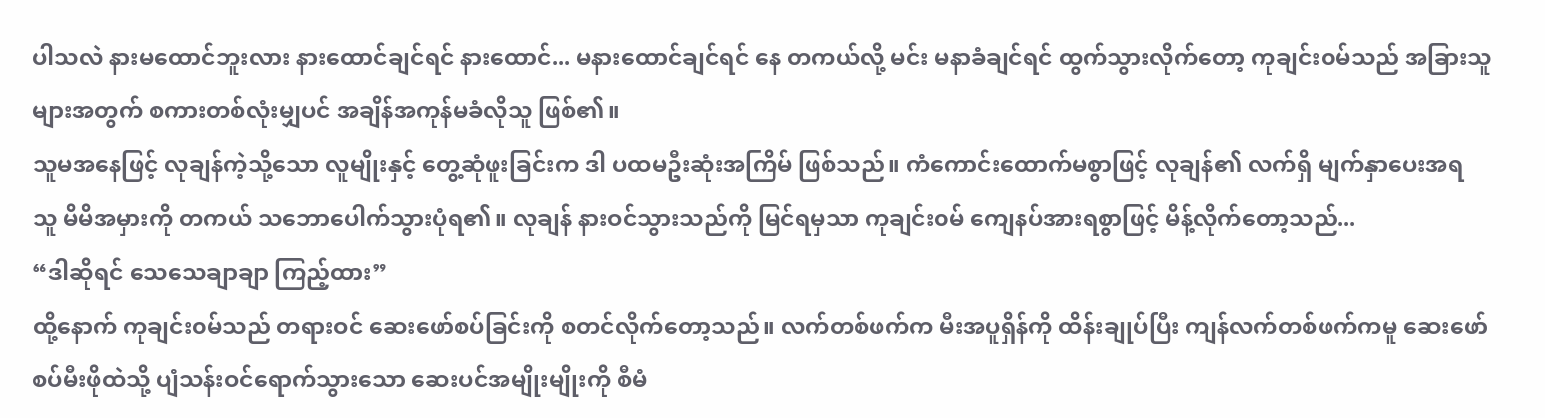ပါသလဲ နားမထောင်ဘူးလား နားထောင်ချင်ရင် နားထောင်... မနားထောင်ချင်ရင် နေ တကယ်လို့ မင်း မနာခံချင်ရင် ထွက်သွားလိုက်တော့ ကုချင်း၀မ်သည် အခြားသူများအတွက် စကားတစ်လုံးမျှပင် အချိန်အကုန်မခံလိုသူ ဖြစ်၏။
သူမအနေဖြင့် လုချန်ကဲ့သို့သော လူမျိုးနှင့် တွေ့ဆုံဖူးခြင်းက ဒါ ပထမဦးဆုံးအကြိမ် ဖြစ်သည်။ ကံကောင်းထောက်မစွာဖြင့် လုချန်၏ လက်ရှိ မျက်နှာပေးအရ သူ မိမိအမှားကို တကယ် သဘောပေါက်သွားပုံရ၏။ လုချန် နားဝင်သွားသည်ကို မြင်ရမှသာ ကုချင်း၀မ် ကျေနပ်အားရစွာဖြင့် မိန့်လိုက်တော့သည်...
“ဒါဆိုရင် သေသေချာချာ ကြည့်ထား”
ထို့နောက် ကုချင်း၀မ်သည် တရားဝင် ဆေးဖော်စပ်ခြင်းကို စတင်လိုက်တော့သည်။ လက်တစ်ဖက်က မီးအပူရှိန်ကို ထိန်းချုပ်ပြီး ကျန်လက်တစ်ဖက်ကမူ ဆေးဖော်စပ်မီးဖိုထဲသို့ ပျံသန်းဝင်ရောက်သွားသော ဆေးပင်အမျိုးမျိုးကို စီမံ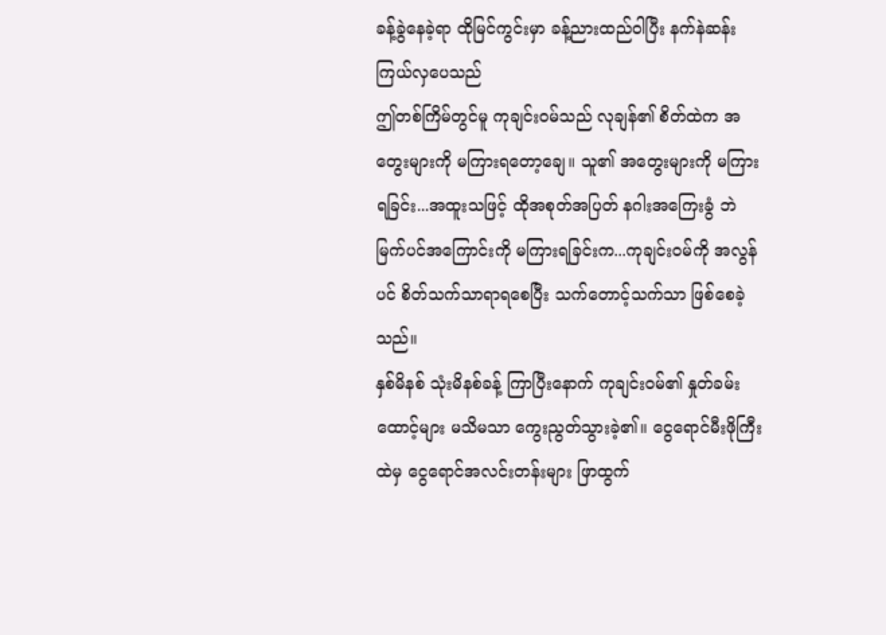ခန့်ခွဲနေခဲ့ရာ ထိုမြင်ကွင်းမှာ ခန့်ညားထည်ဝါပြီး နက်နဲဆန်းကြယ်လှပေသည်
ဤတစ်ကြိမ်တွင်မူ ကုချင်း၀မ်သည် လုချန်၏ စိတ်ထဲက အတွေးများကို မကြားရတော့ချေ။ သူ၏ အတွေးများကို မကြားရခြင်း...အထူးသဖြင့် ထိုအစုတ်အပြတ် နဂါးအကြေးခွံ ဘဲမြက်ပင်အကြောင်းကို မကြားရခြင်းက...ကုချင်း၀မ်ကို အလွန်ပင် စိတ်သက်သာရာရစေပြီး သက်တောင့်သက်သာ ဖြစ်စေခဲ့သည်။
နှစ်မိနစ် သုံးမိနစ်ခန့် ကြာပြီးနောက် ကုချင်း၀မ်၏ နှုတ်ခမ်းထောင့်များ မသိမသာ ကွေးညွတ်သွားခဲ့၏။ ငွေရောင်မီးဖိုကြီးထဲမှ ငွေရောင်အလင်းတန်းများ ဖြာထွက်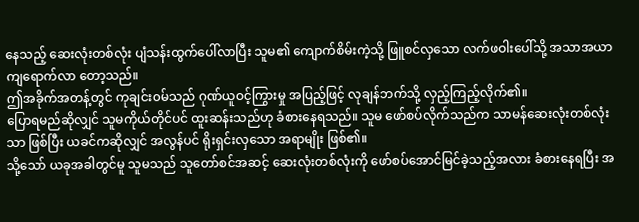နေသည့် ဆေးလုံးတစ်လုံး ပျံသန်းထွက်ပေါ်လာပြီး သူမ၏ ကျောက်စိမ်းကဲ့သို့ ဖြူစင်လှသော လက်ဖဝါးပေါ်သို့ အသာအယာ ကျရောက်လာ တော့သည်။
ဤအခိုက်အတန့်တွင် ကုချင်း၀မ်သည် ဂုဏ်ယူဝင့်ကြွားမှု အပြည့်ဖြင့် လုချန်ဘက်သို့ လှည့်ကြည့်လိုက်၏။
ပြောရမည်ဆိုလျှင် သူမကိုယ်တိုင်ပင် ထူးဆန်းသည်ဟု ခံစားနေရသည်။ သူမ ဖော်စပ်လိုက်သည်က သာမန်ဆေးလုံးတစ်လုံးသာ ဖြစ်ပြီး ယခင်ကဆိုလျှင် အလွန်ပင် ရိုးရှင်းလှသော အရာမျိုး ဖြစ်၏။
သို့သော် ယခုအခါတွင်မူ သူမသည် သူတော်စင်အဆင့် ဆေးလုံးတစ်လုံးကို ဖော်စပ်အောင်မြင်ခဲ့သည့်အလား ခံစားနေရပြီး အ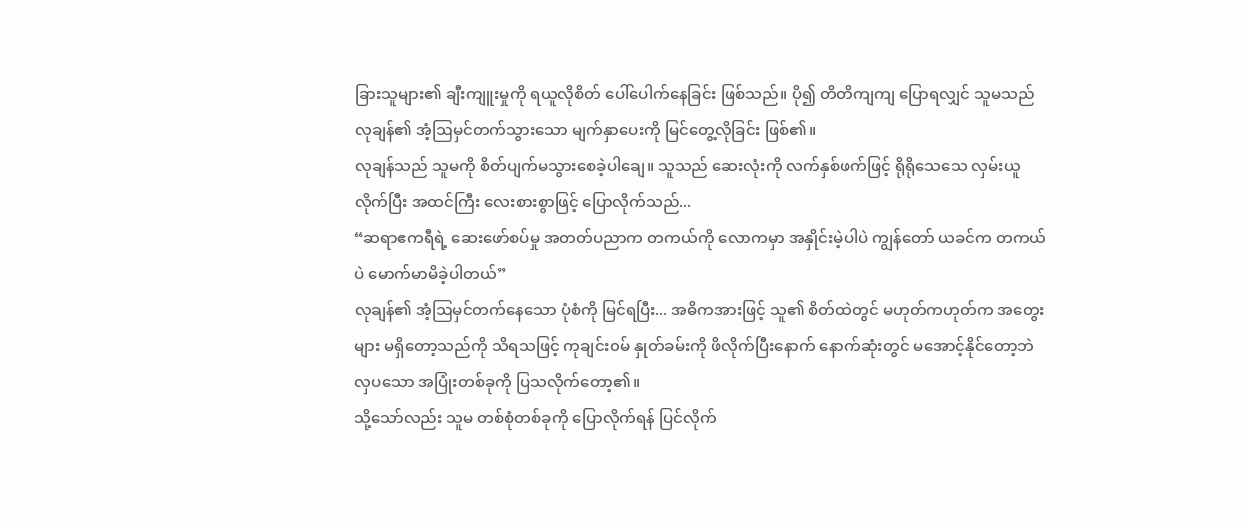ခြားသူများ၏ ချီးကျူးမှုကို ရယူလိုစိတ် ပေါ်ပေါက်နေခြင်း ဖြစ်သည်။ ပို၍ တိတိကျကျ ပြောရလျှင် သူမသည် လုချန်၏ အံ့ဩမှင်တက်သွားသော မျက်နှာပေးကို မြင်တွေ့လိုခြင်း ဖြစ်၏။
လုချန်သည် သူမကို စိတ်ပျက်မသွားစေခဲ့ပါချေ။ သူသည် ဆေးလုံးကို လက်နှစ်ဖက်ဖြင့် ရိုရိုသေသေ လှမ်းယူလိုက်ပြီး အထင်ကြီး လေးစားစွာဖြင့် ပြောလိုက်သည်...
“ဆရာဧကရီရဲ့ ဆေးဖော်စပ်မှု အတတ်ပညာက တကယ်ကို လောကမှာ အနှိုင်းမဲ့ပါပဲ ကျွန်တော် ယခင်က တကယ်ပဲ မောက်မာမိခဲ့ပါတယ်”
လုချန်၏ အံ့ဩမှင်တက်နေသော ပုံစံကို မြင်ရပြီး... အဓိကအားဖြင့် သူ၏ စိတ်ထဲတွင် မဟုတ်ကဟုတ်က အတွေးများ မရှိတော့သည်ကို သိရသဖြင့် ကုချင်း၀မ် နှုတ်ခမ်းကို ဖိလိုက်ပြီးနောက် နောက်ဆုံးတွင် မအောင့်နိုင်တော့ဘဲ လှပသော အပြုံးတစ်ခုကို ပြသလိုက်တော့၏။
သို့သော်လည်း သူမ တစ်စုံတစ်ခုကို ပြောလိုက်ရန် ပြင်လိုက်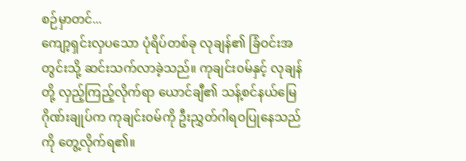စဉ်မှာတင်...
ကျော့ရှင်းလှပသော ပုံရိပ်တစ်ခု လုချန်၏ ခြံဝင်းအတွင်းသို့ ဆင်းသက်လာခဲ့သည်။ ကုချင်း၀မ်နှင့် လုချန်တို့ လှည့်ကြည့်လိုက်ရာ ယောင်ချီ၏ သန့်စင်နယ်မြေ ဂိုဏ်းချုပ်က ကုချင်း၀မ်ကို ဦးညွှတ်ဂါရဝပြုနေသည်ကို တွေ့လိုက်ရ၏။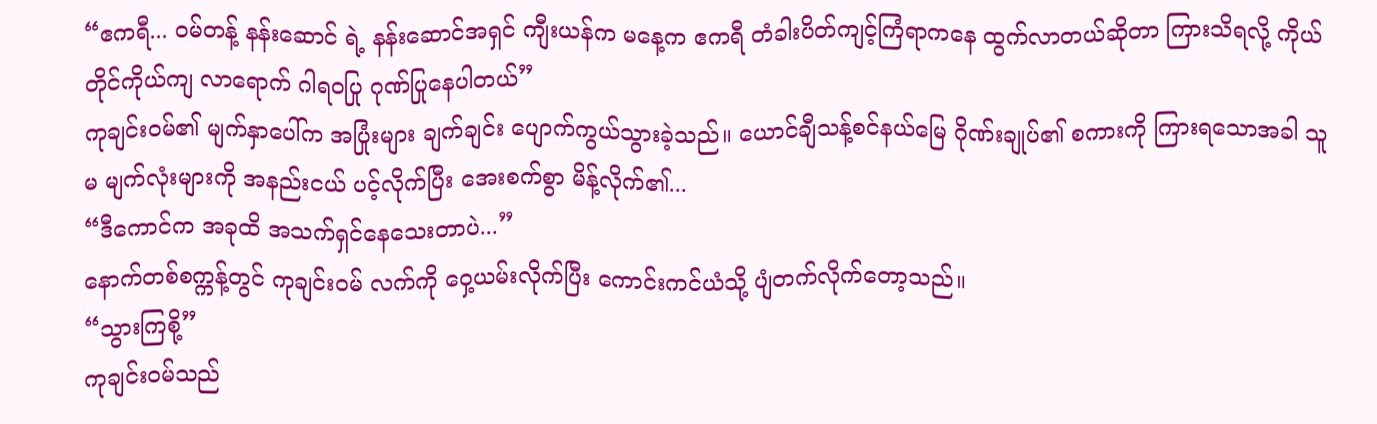“ဧကရီ... ၀မ်တန့် နန်းဆောင် ရဲ့ နန်းဆောင်အရှင် ကျီးယန်က မနေ့က ဧကရီ တံခါးပိတ်ကျင့်ကြံရာကနေ ထွက်လာတယ်ဆိုတာ ကြားသိရလို့ ကိုယ်တိုင်ကိုယ်ကျ လာရောက် ဂါရဝပြု ဂုဏ်ပြုနေပါတယ်”
ကုချင်း၀မ်၏ မျက်နှာပေါ်က အပြုံးများ ချက်ချင်း ပျောက်ကွယ်သွားခဲ့သည်။ ယောင်ချီသန့်စင်နယ်မြေ ဂိုဏ်းချုပ်၏ စကားကို ကြားရသောအခါ သူမ မျက်လုံးများကို အနည်းငယ် ပင့်လိုက်ပြီး အေးစက်စွာ မိန့်လိုက်၏...
“ဒီကောင်က အခုထိ အသက်ရှင်နေသေးတာပဲ...”
နောက်တစ်စက္ကန့်တွင် ကုချင်း၀မ် လက်ကို ဝှေ့ယမ်းလိုက်ပြီး ကောင်းကင်ယံသို့ ပျံတက်လိုက်တော့သည်။
“သွားကြစို့”
ကုချင်း၀မ်သည်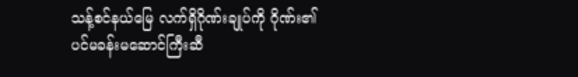သန့်စင်နယ်မြေ လက်ရှိဂိုဏ်းချုပ်ကို ဂိုဏ်း၏ ပင်မခန်းမဆောင်ကြီးဆီ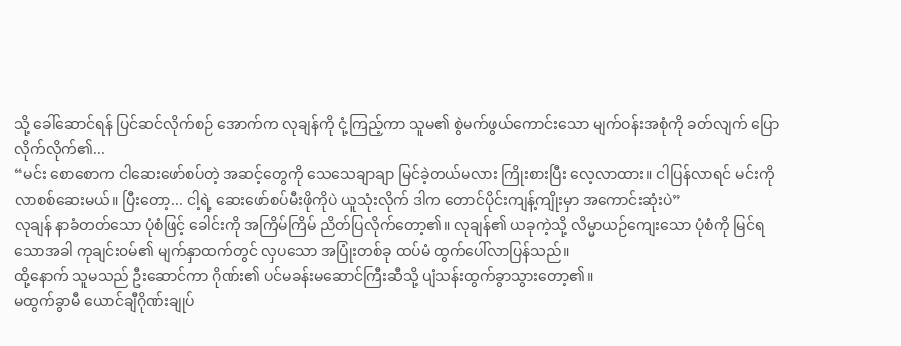သို့ ခေါ်ဆောင်ရန် ပြင်ဆင်လိုက်စဉ် အောက်က လုချန်ကို ငုံ့ကြည့်ကာ သူမ၏ စွဲမက်ဖွယ်ကောင်းသော မျက်ဝန်းအစုံကို ခတ်လျက် ပြောလိုက်လိုက်၏...
“မင်း စောစောက ငါဆေးဖော်စပ်တဲ့ အဆင့်တွေကို သေသေချာချာ မြင်ခဲ့တယ်မလား ကြိုးစားပြီး လေ့လာထား။ ငါပြန်လာရင် မင်းကို လာစစ်ဆေးမယ်။ ပြီးတော့... ငါ့ရဲ့ ဆေးဖော်စပ်မီးဖိုကိုပဲ ယူသုံးလိုက် ဒါက တောင်ပိုင်းကျန့်ကျိုးမှာ အကောင်းဆုံးပဲ”
လုချန် နာခံတတ်သော ပုံစံဖြင့် ခေါင်းကို အကြိမ်ကြိမ် ညိတ်ပြလိုက်တော့၏။ လုချန်၏ ယခုကဲ့သို့ လိမ္မာယဉ်ကျေးသော ပုံစံကို မြင်ရသောအခါ ကုချင်း၀မ်၏ မျက်နှာထက်တွင် လှပသော အပြုံးတစ်ခု ထပ်မံ ထွက်ပေါ်လာပြန်သည်။
ထို့နောက် သူမသည် ဦးဆောင်ကာ ဂိုဏ်း၏ ပင်မခန်းမဆောင်ကြီးဆီသို့ ပျံသန်းထွက်ခွာသွားတော့၏။
မထွက်ခွာမီ ယောင်ချီဂိုဏ်းချုပ်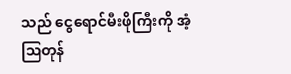သည် ငွေရောင်မီးဖိုကြီးကို အံ့ဩတုန်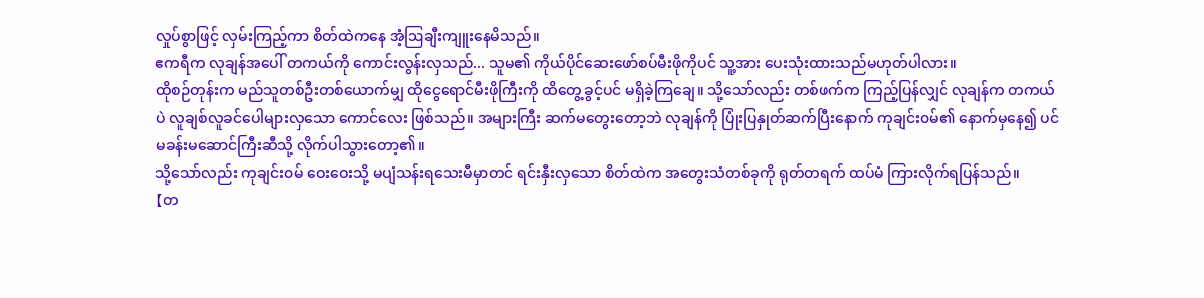လှုပ်စွာဖြင့် လှမ်းကြည့်ကာ စိတ်ထဲကနေ အံ့ဩချီးကျူးနေမိသည်။
ဧကရီက လုချန်အပေါ် တကယ်ကို ကောင်းလွန်းလှသည်... သူမ၏ ကိုယ်ပိုင်ဆေးဖော်စပ်မီးဖိုကိုပင် သူ့အား ပေးသုံးထားသည်မဟုတ်ပါလား။
ထိုစဉ်တုန်းက မည်သူတစ်ဦးတစ်ယောက်မျှ ထိုငွေရောင်မီးဖိုကြီးကို ထိတွေ့ခွင့်ပင် မရှိခဲ့ကြချေ။ သို့သော်လည်း တစ်ဖက်က ကြည့်ပြန်လျှင် လုချန်က တကယ်ပဲ လူချစ်လူခင်ပေါများလှသော ကောင်လေး ဖြစ်သည်။ အများကြီး ဆက်မတွေးတော့ဘဲ လုချန်ကို ပြုံးပြနှုတ်ဆက်ပြီးနောက် ကုချင်း၀မ်၏ နောက်မှနေ၍ ပင်မခန်းမဆောင်ကြီးဆီသို့ လိုက်ပါသွားတော့၏။
သို့သော်လည်း ကုချင်း၀မ် ဝေးဝေးသို့ မပျံသန်းရသေးမီမှာတင် ရင်းနှီးလှသော စိတ်ထဲက အတွေးသံတစ်ခုကို ရုတ်တရက် ထပ်မံ ကြားလိုက်ရပြန်သည်။
【တ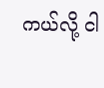ကယ်လို့ ငါ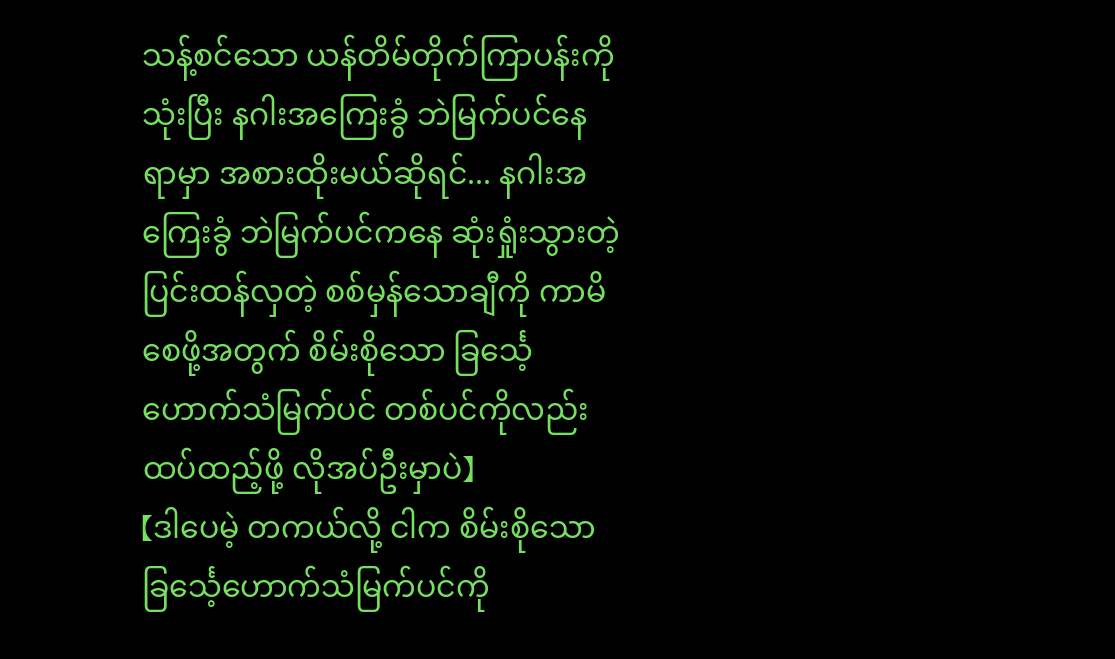သန့်စင်သော ယန်တိမ်တိုက်ကြာပန်းကို သုံးပြီး နဂါးအကြေးခွံ ဘဲမြက်ပင်နေရာမှာ အစားထိုးမယ်ဆိုရင်... နဂါးအကြေးခွံ ဘဲမြက်ပင်ကနေ ဆုံးရှုံးသွားတဲ့ ပြင်းထန်လှတဲ့ စစ်မှန်သောချီကို ကာမိစေဖို့အတွက် စိမ်းစိုသော ခြင်္သေ့ဟောက်သံမြက်ပင် တစ်ပင်ကိုလည်း ထပ်ထည့်ဖို့ လိုအပ်ဦးမှာပဲ】
【ဒါပေမဲ့ တကယ်လို့ ငါက စိမ်းစိုသော ခြင်္သေ့ဟောက်သံမြက်ပင်ကို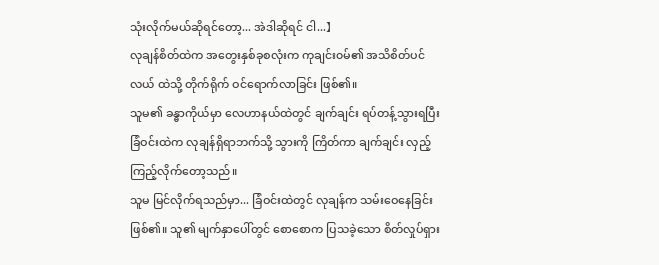သုံးလိုက်မယ်ဆိုရင်တော့... အဲဒါဆိုရင် ငါ...】
လုချန်စိတ်ထဲက အတွေးနှစ်ခုစလုံးက ကုချင်း၀မ်၏ အသိစိတ်ပင်လယ် ထဲသို့ တိုက်ရိုက် ဝင်ရောက်လာခြင်း ဖြစ်၏။
သူမ၏ ခန္ဓာကိုယ်မှာ လေဟာနယ်ထဲတွင် ချက်ချင်း ရပ်တန့်သွားရပြီး ခြံဝင်းထဲက လုချန်ရှိရာဘက်သို့ သွားကို ကြိတ်ကာ ချက်ချင်း လှည့်ကြည့်လိုက်တော့သည်။
သူမ မြင်လိုက်ရသည်မှာ... ခြံဝင်းထဲတွင် လုချန်က သမ်းဝေနေခြင်း ဖြစ်၏။ သူ၏ မျက်နှာပေါ်တွင် စောစောက ပြသခဲ့သော စိတ်လှုပ်ရှား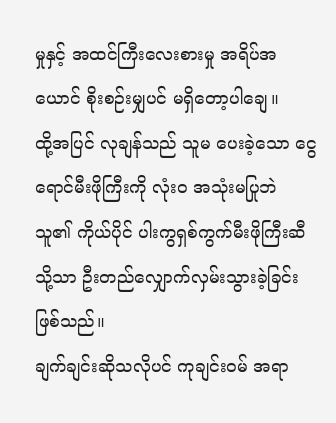မှုနှင့် အထင်ကြီးလေးစားမှု အရိပ်အယောင် စိုးစဉ်းမျှပင် မရှိတော့ပါချေ။
ထို့အပြင် လုချန်သည် သူမ ပေးခဲ့သော ငွေရောင်မီးဖိုကြီးကို လုံးဝ အသုံးမပြုဘဲ သူ၏ ကိုယ်ပိုင် ပါးကွရှစ်ကွက်မီးဖိုကြီးဆီသို့သာ ဦးတည်လျှောက်လှမ်းသွားခဲ့ခြင်း ဖြစ်သည်။
ချက်ချင်းဆိုသလိုပင် ကုချင်း၀မ် အရာ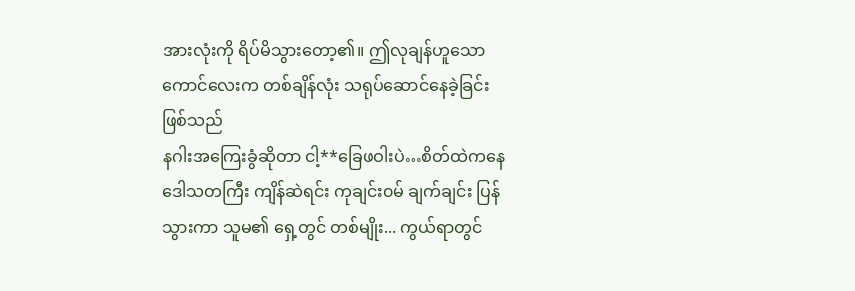အားလုံးကို ရိပ်မိသွားတော့၏။ ဤလုချန်ဟူသော ကောင်လေးက တစ်ချိန်လုံး သရုပ်ဆောင်နေခဲ့ခြင်း ဖြစ်သည်
နဂါးအကြေးခွံဆိုတာ ငါ့**ခြေဖဝါးပဲ…စိတ်ထဲကနေ ဒေါသတကြီး ကျိန်ဆဲရင်း ကုချင်း၀မ် ချက်ချင်း ပြန်သွားကာ သူမ၏ ရှေ့တွင် တစ်မျိုး... ကွယ်ရာတွင်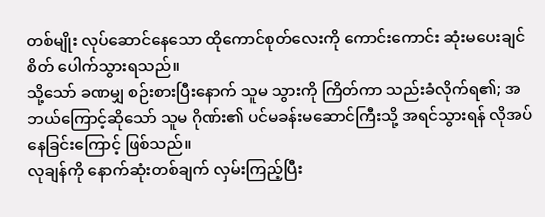တစ်မျိုး လုပ်ဆောင်နေသော ထိုကောင်စုတ်လေးကို ကောင်းကောင်း ဆုံးမပေးချင်စိတ် ပေါက်သွားရသည်။
သို့သော် ခဏမျှ စဉ်းစားပြီးနောက် သူမ သွားကို ကြိတ်ကာ သည်းခံလိုက်ရ၏; အဘယ်ကြောင့်ဆိုသော် သူမ ဂိုဏ်း၏ ပင်မခန်းမဆောင်ကြီးသို့ အရင်သွားရန် လိုအပ်နေခြင်းကြောင့် ဖြစ်သည်။
လုချန်ကို နောက်ဆုံးတစ်ချက် လှမ်းကြည့်ပြီး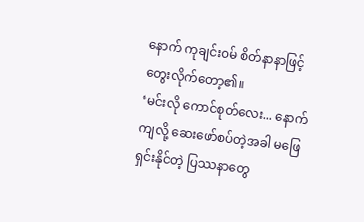နောက် ကုချင်း၀မ် စိတ်နာနာဖြင့် တွေးလိုက်တော့၏။
‘မင်းလို ကောင်စုတ်လေး... နောက်ကျလို့ ဆေးဖော်စပ်တဲ့အခါ မဖြေရှင်းနိုင်တဲ့ ပြဿနာတွေ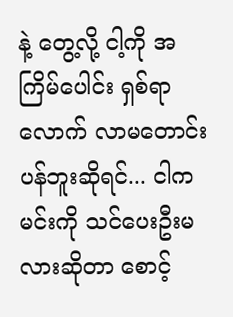နဲ့ တွေ့လို့ ငါ့ကို အကြိမ်ပေါင်း ရှစ်ရာလောက် လာမတောင်းပန်ဘူးဆိုရင်... ငါက မင်းကို သင်ပေးဦးမလားဆိုတာ စောင့်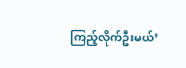ကြည့်လိုက်ဦးမယ်’